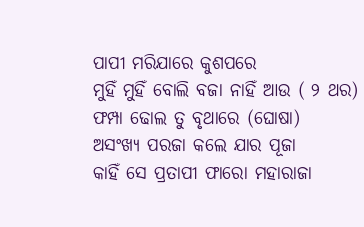ପାପୀ ମରିଯାରେ କୁଶପରେ
ମୁହିଁ ମୁହିଁ ବୋଲି ବଜା ନାହିଁ ଆଉ ( ୨ ଥର)
ଫମ୍ପା ଢୋଲ ତୁ ବୃଥାରେ (ଘୋଷା)
ଅସଂଖ୍ୟ ପରଜା କଲେ ଯାର ପୂଜା
କାହିଁ ସେ ପ୍ରତାପୀ ଫାରୋ ମହାରାଜା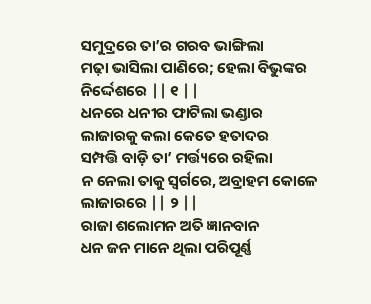ସମୁଦ୍ରରେ ତା’ର ଗରବ ଭାଙ୍ଗିଲା
ମଢ଼ା ଭାସିଲା ପାଣିରେ; ହେଲା ବିଭୁଙ୍କର ନିର୍ଦ୍ଦେଶରେ || ୧ ||
ଧନରେ ଧନୀର ଫାଟିଲା ଭଣ୍ଡାର
ଲାଜାରକୁ କଲା କେତେ ହତାଦର
ସମ୍ପତ୍ତି ବାଡ଼ି ତା’ ମର୍ତ୍ତ୍ୟରେ ରହିଲା
ନ ନେଲା ତାକୁ ସ୍ୱର୍ଗରେ, ଅବ୍ରାହମ କୋଳେ ଲାଜାରରେ || ୨ ||
ରାଜା ଶଲୋମନ ଅତି ଜ୍ଞାନବାନ
ଧନ ଜନ ମାନେ ଥିଲା ପରିପୂର୍ଣ୍ଣ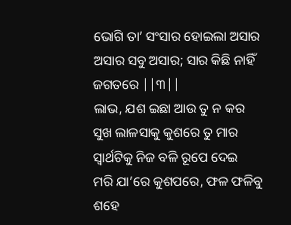ଭୋଗି ତା’ ସଂସାର ହୋଇଲା ଅସାର
ଅସାର ସବୁ ଅସାର; ସାର କିଛି ନାହିଁ ଜଗତରେ ||୩||
ଲାଭ, ଯଶ ଇଛା ଆଉ ତୁ ନ କର
ସୁଖ ଲାଳସାକୁ କୁଶରେ ତୁ ମାର
ସ୍ଵାର୍ଥଟିକୁ ନିଜ ବଳି ରୂପେ ଦେଇ
ମରି ଯା’ରେ କୁଶପରେ, ଫଳ ଫଳିବୁ ଶହେ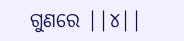ଗୁଣରେ ||୪||